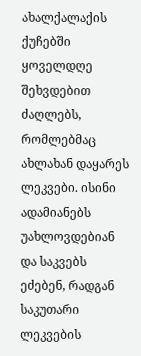ახალქალაქის ქუჩებში ყოველდღე შეხვდებით ძაღლებს, რომლებმაც ახლახან დაყარეს ლეკვები. ისინი ადამიანებს უახლოვდებიან და საკვებს ეძებენ, რადგან საკუთარი ლეკვების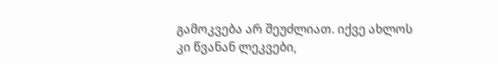გამოკვება არ შეუძლიათ. იქვე ახლოს კი წვანან ლეკვები,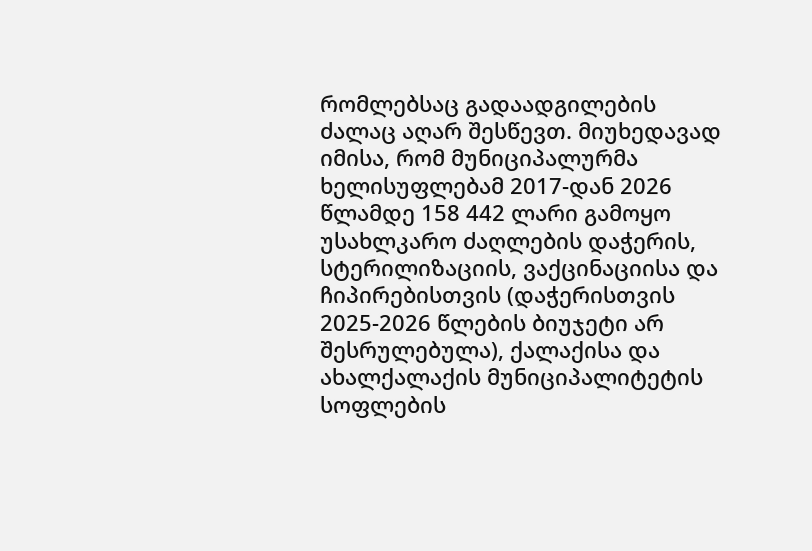რომლებსაც გადაადგილების ძალაც აღარ შესწევთ. მიუხედავად იმისა, რომ მუნიციპალურმა ხელისუფლებამ 2017-დან 2026 წლამდე 158 442 ლარი გამოყო უსახლკარო ძაღლების დაჭერის, სტერილიზაციის, ვაქცინაციისა და ჩიპირებისთვის (დაჭერისთვის 2025-2026 წლების ბიუჯეტი არ შესრულებულა), ქალაქისა და ახალქალაქის მუნიციპალიტეტის სოფლების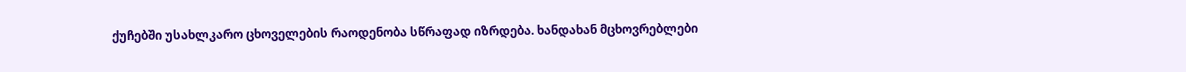ქუჩებში უსახლკარო ცხოველების რაოდენობა სწრაფად იზრდება. ხანდახან მცხოვრებლები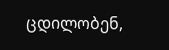ცდილობენ,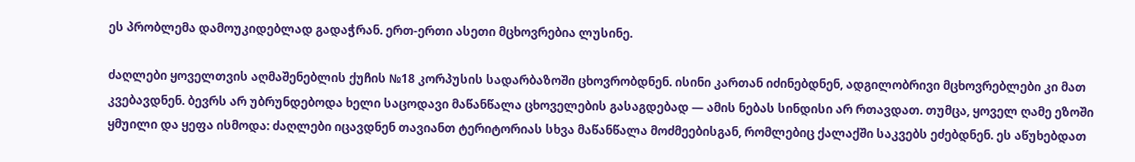ეს პრობლემა დამოუკიდებლად გადაჭრან. ერთ-ერთი ასეთი მცხოვრებია ლუსინე.

ძაღლები ყოველთვის აღმაშენებლის ქუჩის №18 კორპუსის სადარბაზოში ცხოვრობდნენ. ისინი კართან იძინებდნენ, ადგილობრივი მცხოვრებლები კი მათ კვებავდნენ. ბევრს არ უბრუნდებოდა ხელი საცოდავი მაწანწალა ცხოველების გასაგდებად — ამის ნებას სინდისი არ რთავდათ. თუმცა, ყოველ ღამე ეზოში ყმუილი და ყეფა ისმოდა: ძაღლები იცავდნენ თავიანთ ტერიტორიას სხვა მაწანწალა მოძმეებისგან, რომლებიც ქალაქში საკვებს ეძებდნენ. ეს აწუხებდათ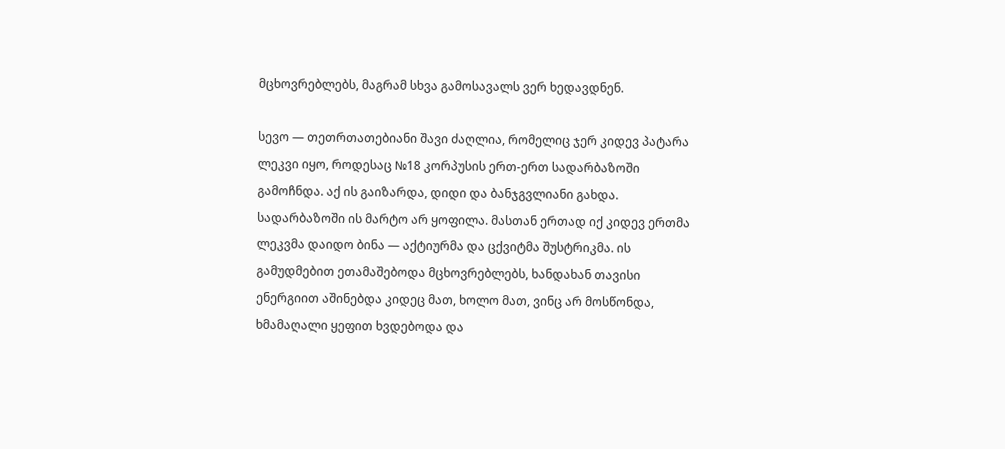მცხოვრებლებს, მაგრამ სხვა გამოსავალს ვერ ხედავდნენ.

სევო — თეთრთათებიანი შავი ძაღლია, რომელიც ჯერ კიდევ პატარა ლეკვი იყო, როდესაც №18 კორპუსის ერთ-ერთ სადარბაზოში გამოჩნდა. აქ ის გაიზარდა, დიდი და ბანჯგვლიანი გახდა. სადარბაზოში ის მარტო არ ყოფილა. მასთან ერთად იქ კიდევ ერთმა ლეკვმა დაიდო ბინა — აქტიურმა და ცქვიტმა შუსტრიკმა. ის გამუდმებით ეთამაშებოდა მცხოვრებლებს, ხანდახან თავისი ენერგიით აშინებდა კიდეც მათ, ხოლო მათ, ვინც არ მოსწონდა, ხმამაღალი ყეფით ხვდებოდა და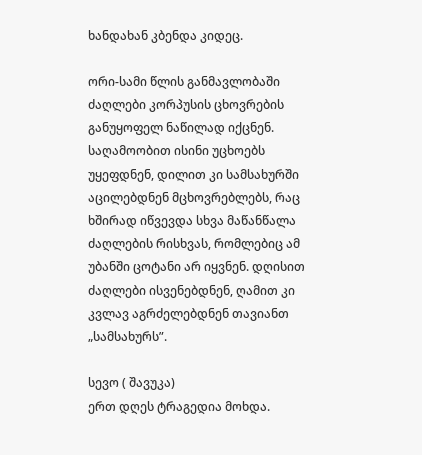ხანდახან კბენდა კიდეც.

ორი-სამი წლის განმავლობაში ძაღლები კორპუსის ცხოვრების განუყოფელ ნაწილად იქცნენ. საღამოობით ისინი უცხოებს უყეფდნენ, დილით კი სამსახურში აცილებდნენ მცხოვრებლებს, რაც ხშირად იწვევდა სხვა მაწანწალა ძაღლების რისხვას, რომლებიც ამ უბანში ცოტანი არ იყვნენ. დღისით ძაღლები ისვენებდნენ, ღამით კი კვლავ აგრძელებდნენ თავიანთ „სამსახურს”.

სევო ( შავუკა)
ერთ დღეს ტრაგედია მოხდა.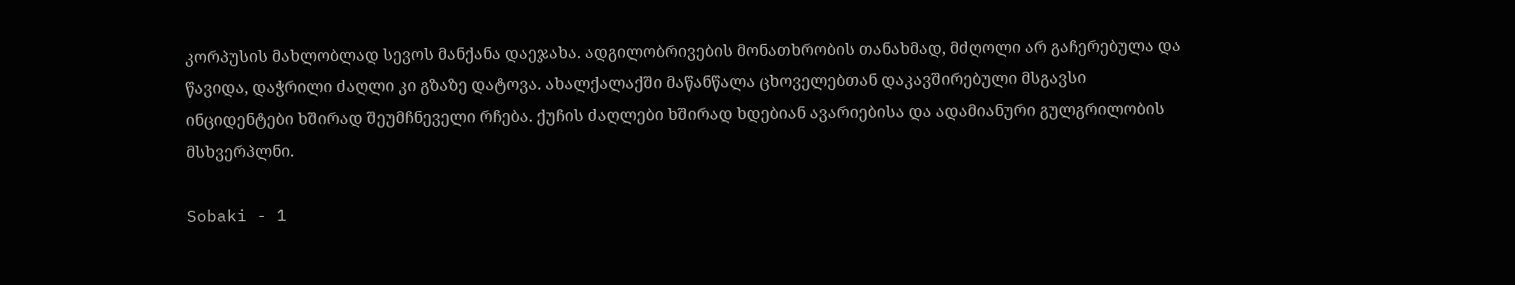კორპუსის მახლობლად სევოს მანქანა დაეჯახა. ადგილობრივების მონათხრობის თანახმად, მძღოლი არ გაჩერებულა და წავიდა, დაჭრილი ძაღლი კი გზაზე დატოვა. ახალქალაქში მაწანწალა ცხოველებთან დაკავშირებული მსგავსი ინციდენტები ხშირად შეუმჩნეველი რჩება. ქუჩის ძაღლები ხშირად ხდებიან ავარიებისა და ადამიანური გულგრილობის მსხვერპლნი.

Sobaki - 1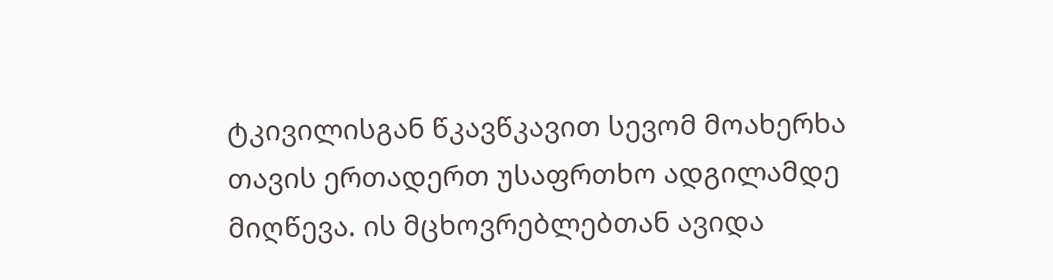ტკივილისგან წკავწკავით სევომ მოახერხა თავის ერთადერთ უსაფრთხო ადგილამდე მიღწევა. ის მცხოვრებლებთან ავიდა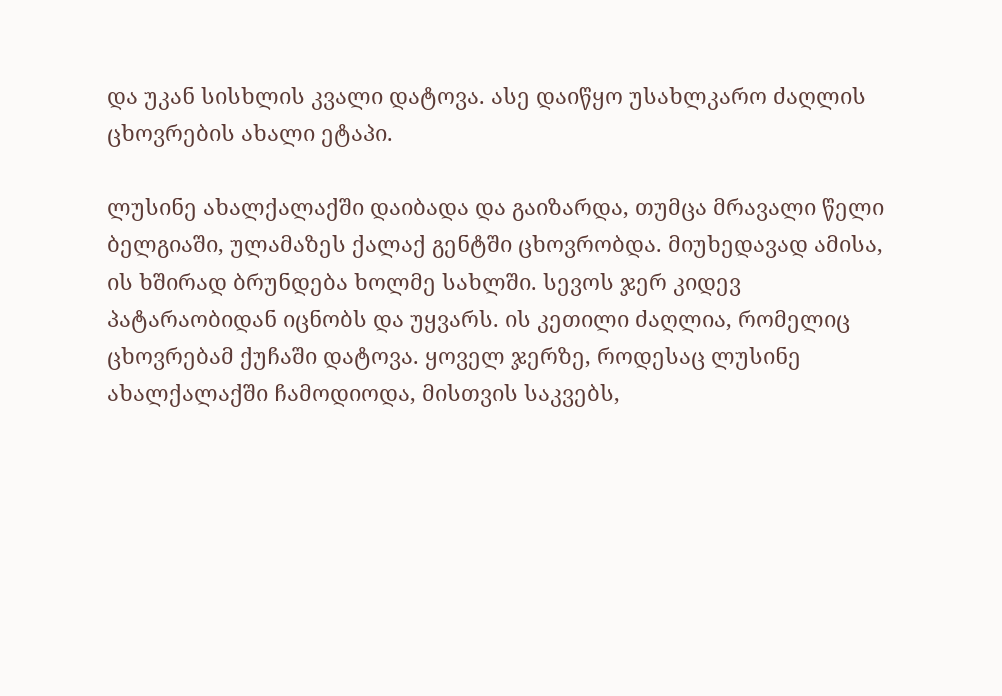და უკან სისხლის კვალი დატოვა. ასე დაიწყო უსახლკარო ძაღლის ცხოვრების ახალი ეტაპი.

ლუსინე ახალქალაქში დაიბადა და გაიზარდა, თუმცა მრავალი წელი ბელგიაში, ულამაზეს ქალაქ გენტში ცხოვრობდა. მიუხედავად ამისა, ის ხშირად ბრუნდება ხოლმე სახლში. სევოს ჯერ კიდევ პატარაობიდან იცნობს და უყვარს. ის კეთილი ძაღლია, რომელიც ცხოვრებამ ქუჩაში დატოვა. ყოველ ჯერზე, როდესაც ლუსინე ახალქალაქში ჩამოდიოდა, მისთვის საკვებს,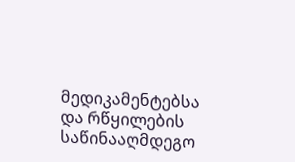მედიკამენტებსა და რწყილების საწინააღმდეგო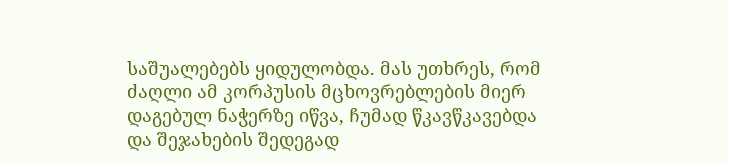საშუალებებს ყიდულობდა. მას უთხრეს, რომ ძაღლი ამ კორპუსის მცხოვრებლების მიერ დაგებულ ნაჭერზე იწვა, ჩუმად წკავწკავებდა და შეჯახების შედეგად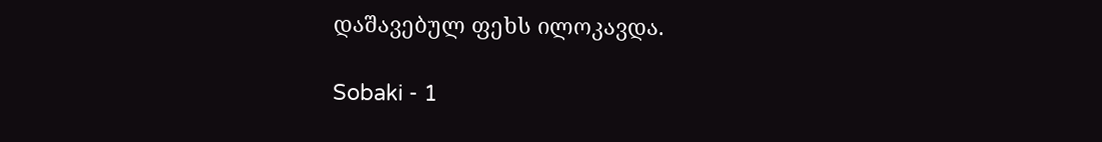დაშავებულ ფეხს ილოკავდა.

Sobaki - 1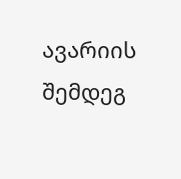ავარიის შემდეგ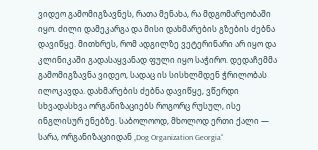ვიდეო გამომიგზავნეს, რათა მენახა, რა მდგომარეობაში იყო. ძილი დამეკარგა და მისი დახმარების გზების ძებნა დავიწყე. მითხრეს, რომ ადგილზე ვეტერინარი არ იყო და კლინიკაში გადასაყვანად ფული იყო საჭირო. დედაჩემმა გამომიგზავნა ვიდეო, სადაც ის სისხლმდენ ჭრილობას ილოკავდა. დახმარების ძებნა დავიწყე, ვწერდი სხვადასხვა ორგანიზაციებს როგორც რუსულ, ისე ინგლისურ ენებზე. საბოლოოდ, მხოლოდ ერთი ქალი — სარა, ორგანიზაციიდან „Dog Organization Georgia“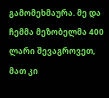გამომეხმაურა. მე და ჩემმა მეზობელმა 400 ლარი შევაგროვეთ, მათ კი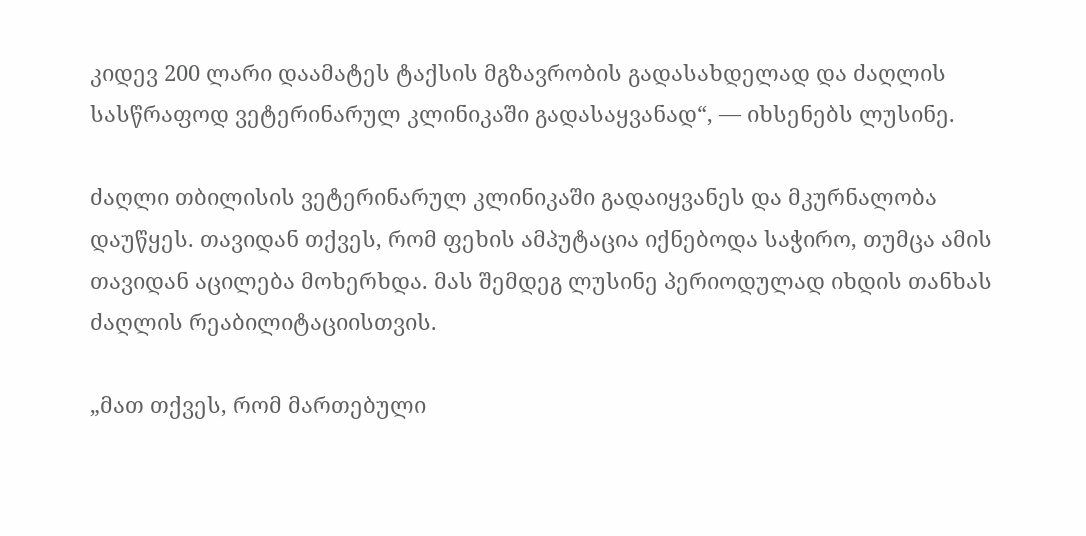კიდევ 200 ლარი დაამატეს ტაქსის მგზავრობის გადასახდელად და ძაღლის სასწრაფოდ ვეტერინარულ კლინიკაში გადასაყვანად“, — იხსენებს ლუსინე.

ძაღლი თბილისის ვეტერინარულ კლინიკაში გადაიყვანეს და მკურნალობა დაუწყეს. თავიდან თქვეს, რომ ფეხის ამპუტაცია იქნებოდა საჭირო, თუმცა ამის თავიდან აცილება მოხერხდა. მას შემდეგ ლუსინე პერიოდულად იხდის თანხას ძაღლის რეაბილიტაციისთვის.

„მათ თქვეს, რომ მართებული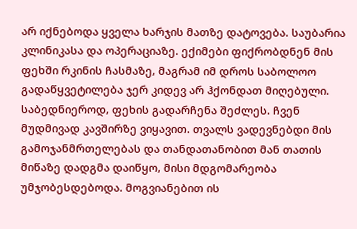არ იქნებოდა ყველა ხარჯის მათზე დატოვება. საუბარია კლინიკასა და ოპერაციაზე. ექიმები ფიქრობდნენ მის ფეხში რკინის ჩასმაზე, მაგრამ იმ დროს საბოლოო გადაწყვეტილება ჯერ კიდევ არ ჰქონდათ მიღებული. საბედნიეროდ, ფეხის გადარჩენა შეძლეს. ჩვენ მუდმივად კავშირზე ვიყავით. თვალს ვადევნებდი მის გამოჯანმრთელებას და თანდათანობით მან თათის მიწაზე დადგმა დაიწყო, მისი მდგომარეობა უმჯობესდებოდა. მოგვიანებით ის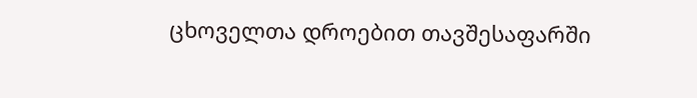ცხოველთა დროებით თავშესაფარში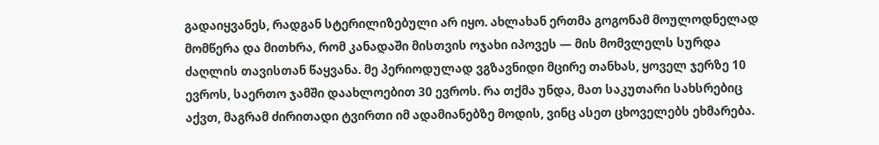გადაიყვანეს, რადგან სტერილიზებული არ იყო. ახლახან ერთმა გოგონამ მოულოდნელად მომწერა და მითხრა, რომ კანადაში მისთვის ოჯახი იპოვეს — მის მომვლელს სურდა ძაღლის თავისთან წაყვანა. მე პერიოდულად ვგზავნიდი მცირე თანხას, ყოველ ჯერზე 10 ევროს, საერთო ჯამში დაახლოებით 30 ევროს. რა თქმა უნდა, მათ საკუთარი სახსრებიც აქვთ, მაგრამ ძირითადი ტვირთი იმ ადამიანებზე მოდის, ვინც ასეთ ცხოველებს ეხმარება.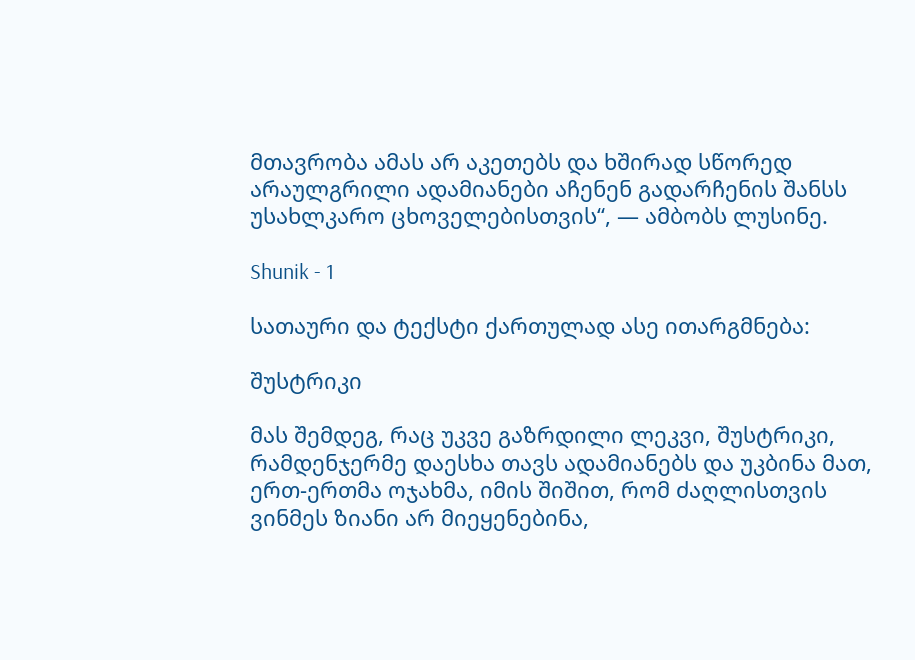მთავრობა ამას არ აკეთებს და ხშირად სწორედ არაულგრილი ადამიანები აჩენენ გადარჩენის შანსს უსახლკარო ცხოველებისთვის“, — ამბობს ლუსინე.

Shunik - 1

სათაური და ტექსტი ქართულად ასე ითარგმნება:

შუსტრიკი

მას შემდეგ, რაც უკვე გაზრდილი ლეკვი, შუსტრიკი, რამდენჯერმე დაესხა თავს ადამიანებს და უკბინა მათ, ერთ-ერთმა ოჯახმა, იმის შიშით, რომ ძაღლისთვის ვინმეს ზიანი არ მიეყენებინა,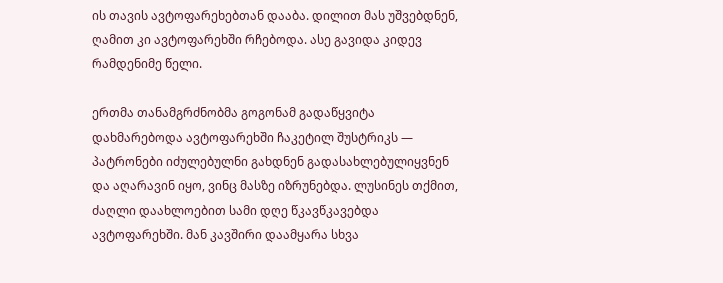ის თავის ავტოფარეხებთან დააბა. დილით მას უშვებდნენ, ღამით კი ავტოფარეხში რჩებოდა. ასე გავიდა კიდევ რამდენიმე წელი.

ერთმა თანამგრძნობმა გოგონამ გადაწყვიტა დახმარებოდა ავტოფარეხში ჩაკეტილ შუსტრიკს — პატრონები იძულებულნი გახდნენ გადასახლებულიყვნენ და აღარავინ იყო, ვინც მასზე იზრუნებდა. ლუსინეს თქმით, ძაღლი დაახლოებით სამი დღე წკავწკავებდა ავტოფარეხში. მან კავშირი დაამყარა სხვა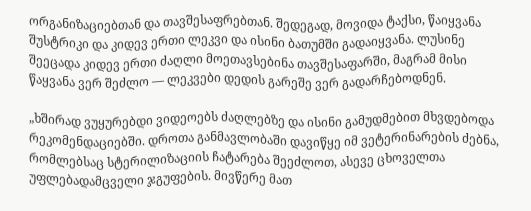ორგანიზაციებთან და თავშესაფრებთან. შედეგად, მოვიდა ტაქსი, წაიყვანა შუსტრიკი და კიდევ ერთი ლეკვი და ისინი ბათუმში გადაიყვანა. ლუსინე შეეცადა კიდევ ერთი ძაღლი მოეთავსებინა თავშესაფარში, მაგრამ მისი წაყვანა ვერ შეძლო — ლეკვები დედის გარეშე ვერ გადარჩებოდნენ.

„ხშირად ვუყურებდი ვიდეოებს ძაღლებზე და ისინი გამუდმებით მხვდებოდა რეკომენდაციებში. დროთა განმავლობაში დავიწყე იმ ვეტერინარების ძებნა, რომლებსაც სტერილიზაციის ჩატარება შეეძლოთ, ასევე ცხოველთა უფლებადამცველი ჯგუფების. მივწერე მათ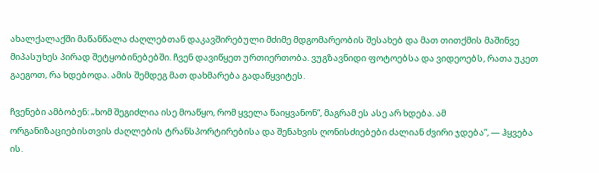ახალქალაქში მაწანწალა ძაღლებთან დაკავშირებული მძიმე მდგომარეობის შესახებ და მათ თითქმის მაშინვე მიპასუხეს პირად შეტყობინებებში. ჩვენ დავიწყეთ ურთიერთობა. ვუგზავნიდი ფოტოებსა და ვიდეოებს, რათა უკეთ გაეგოთ, რა ხდებოდა. ამის შემდეგ მათ დახმარება გადაწყვიტეს.

ჩვენები ამბობენ: „ხომ შეგიძლია ისე მოაწყო, რომ ყველა წაიყვანონ“, მაგრამ ეს ასე არ ხდება. ამ ორგანიზაციებისთვის ძაღლების ტრანსპორტირებისა და შენახვის ღონისძიებები ძალიან ძვირი ჯდება“, — ჰყვება ის.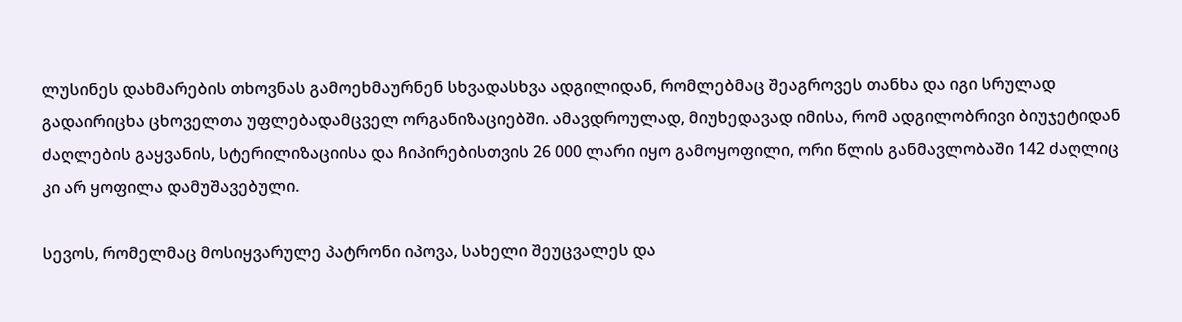ლუსინეს დახმარების თხოვნას გამოეხმაურნენ სხვადასხვა ადგილიდან, რომლებმაც შეაგროვეს თანხა და იგი სრულად გადაირიცხა ცხოველთა უფლებადამცველ ორგანიზაციებში. ამავდროულად, მიუხედავად იმისა, რომ ადგილობრივი ბიუჯეტიდან ძაღლების გაყვანის, სტერილიზაციისა და ჩიპირებისთვის 26 000 ლარი იყო გამოყოფილი, ორი წლის განმავლობაში 142 ძაღლიც კი არ ყოფილა დამუშავებული.

სევოს, რომელმაც მოსიყვარულე პატრონი იპოვა, სახელი შეუცვალეს და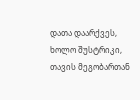დათა დაარქვეს, ხოლო შუსტრიკი, თავის მეგობართან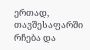ერთად, თავშესაფარში რჩება და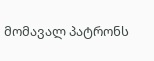მომავალ პატრონს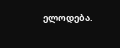ელოდება.